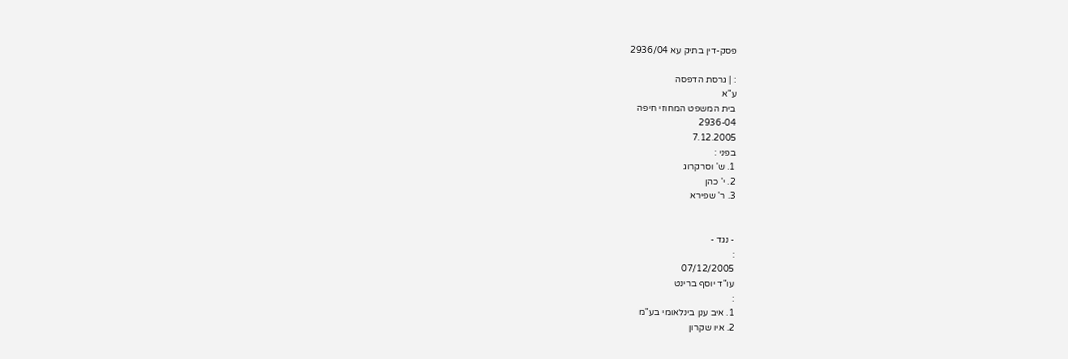פסק-דין בתיק עא 2936/04

: | גרסת הדפסה
ע"א
בית המשפט המחוזי חיפה
2936-04
7.12.2005
בפני :
1. ש' וסרקרוג
2. י' כהן
3. ר' שפירא


- נגד -
:
07/12/2005
עו"ד יוסף ברינט
:
1. איב ענן בינלאומי בע"מ
2. איו שקרון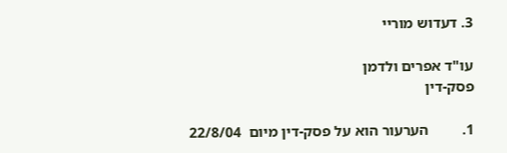3. דעדוש מוריי

עו"ד אפרים ולדמן
פסק-דין

1.         הערעור הוא על פסק-דין מיום  22/8/04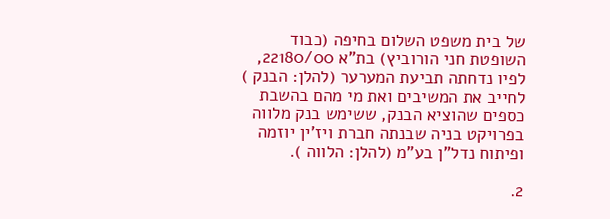של בית משפט השלום בחיפה (כבוד השופטת חני הורוביץ) בת"א 22180/00, לפיו נדחתה תביעת המערער (להלן: הבנק ) לחייב את המשיבים ואת מי מהם בהשבת כספים שהוציא הבנק, ששימש בנק מלווה בפרויקט בניה שבנתה חברת ויז'ין יוזמה ופיתוח נדל"ן בע"מ (להלן: הלווה ).

2.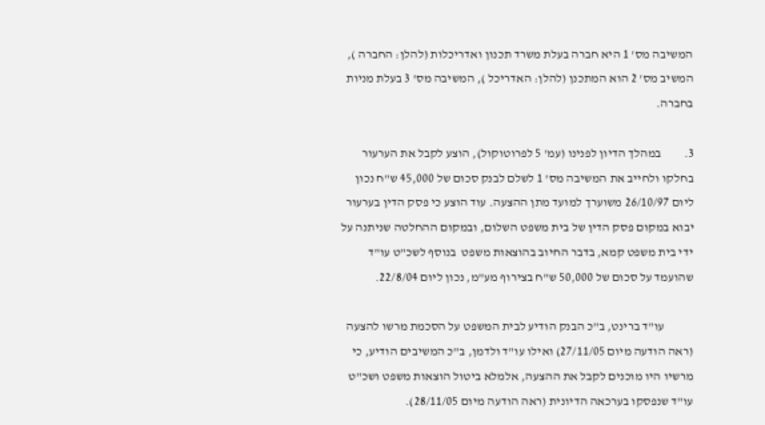המשיבה מס' 1 היא חברה בעלת משרד תכנון ואדריכלות (להלן: החברה ), המשיב מס' 2 הוא המתכנן (להלן: האדריכל ), המשיבה מס' 3 בעלת מניות בחברה.

3.         במהלך הדיון לפנינו (עמ' 5 לפרוטוקול), הוצע לקבל את הערעור בחלקו ולחייב את המשיבה מס' 1 לשלם לבנק סכום של 45,000 ש"ח נכון ליום 26/10/97 משוערך למועד מתן ההצעה. עוד הוצע כי פסק הדין בערעור יבוא במקום פסק הדין של בית משפט השלום, ובמקום ההחלטה שניתנה על ידי בית משפט קמא, בדבר החיוב בהוצאות משפט  בנוסף לשכ"ט עו"ד שהועמד על סכום של 50,000 ש"ח בצירוף מע"מ, נכון ליום 22/8/04.

            עו"ד ברינט, ב"כ הבנק הודיע לבית המשפט על הסכמת מרשו להצעה (ראה הודעה מיום 27/11/05) ואילו עו"ד ולדמן, ב"כ המשיבים הודיע, כי מרשיו היו מוכנים לקבל את ההצעה, אלמלא ביטול הוצאות משפט ושכ"ט עו"ד שנפסקו בערכאה הדיונית (ראה הודעה מיום 28/11/05).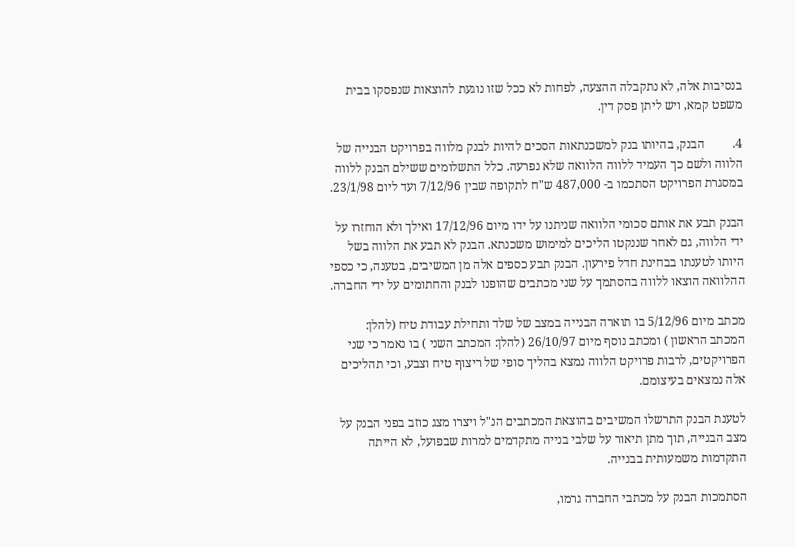בנסיבות אלה, לא נתקבלה ההצעה, לפחות לא ככל שזו נוגעת להוצאות שנפסקו בבית משפט קמא, ויש ליתן פסק דין.

4.         הבנק, בהיותו בנק למשכנתאות הסכים להיות לבנק מלווה בפרויקט הבנייה של הלווה ולשם כך העמיד ללווה הלוואה שלא נפרעה. כלל התשלומים ששילם הבנק ללווה במסגרת הפרויקט הסתכמו ב- 487,000 ש"ח לתקופה שבין 7/12/96 ועד ליום 23/1/98.

הבנק תבע את אותם סכומי הלוואה שניתנו על ידו מיום 17/12/96 ואילך ולא הוחזרו על ידי הלווה, גם לאחר שננקטו הליכים למימוש משכנתא. הבנק לא תבע את הלווה בשל היותו לטענתו בבחינת חדל פירעון. הבנק תבע כספים אלה מן המשיבים, בטענה, כי כספי ההלוואה הוצאו ללווה בהסתמך על שני מכתבים שהופנו לבנק והחתומים על ידי החברה.

מכתב מיום 5/12/96 בו תוארה הבנייה במצב של שלד ותחילת עבודת טיח (להלן: המכתב הראשון ) ומכתב נוסף מיום 26/10/97 (להלן: המכתב השני ) בו נאמר כי שני הפרויקטים, לרבות פרויקט הלווה נמצא בהליך סופי של ריצוף טיח וצבע, וכי תהליכים אלה נמצאים בעיצומם.

לטענת הבנק התרשלו המשיבים בהוצאת המכתבים הנ"ל ויצרו מצג כוזב בפני הבנק על מצב הבנייה, תוך מתן תיאור על שלבי בנייה מתקדמים למרות שבפועל, לא הייתה התקדמות משמעותית בבנייה.

הסתמכות הבנק על מכתבי החברה גרמו,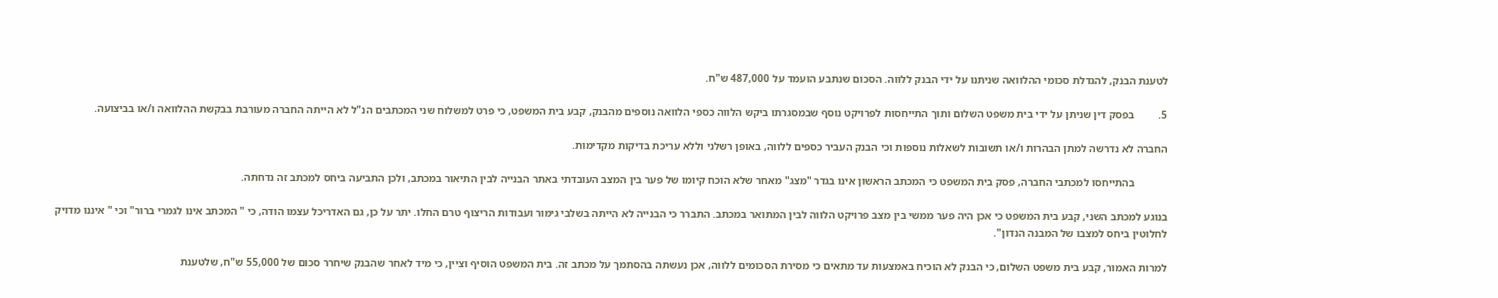לטענת הבנק, להגדלת סכומי ההלוואה שניתנו על ידי הבנק ללווה. הסכום שנתבע הועמד על 487,000 ש"ח.

5.         בפסק דין שניתן על ידי בית משפט השלום ותוך התייחסות לפרויקט נוסף שבמסגרתו ביקש הלווה כספי הלוואה נוספים מהבנק, קבע בית המשפט, כי פרט למשלוח שני המכתבים הנ"ל לא הייתה החברה מעורבת בבקשת ההלוואה ו/או בביצועה.

החברה לא נדרשה למתן הבהרות ו/או תשובות לשאלות נוספות וכי הבנק העביר כספים ללווה, באופן רשלני וללא עריכת בדיקות מקדימות.

            בהתייחסו למכתבי החברה, פסק בית המשפט כי המכתב הראשון אינו בגדר "מצג" מאחר שלא הוכח קיומו של פער בין המצב העובדתי באתר הבנייה לבין התיאור במכתב, ולכן התביעה ביחס למכתב זה נדחתה.

בנוגע למכתב השני, קבע בית המשפט כי אכן היה פער ממשי בין מצב פרויקט הלווה לבין המתואר במכתב. התברר כי הבנייה לא הייתה בשלבי גימור ועבודות הריצוף טרם החלו. יתר על כן, גם האדריכל עצמו הודה, כי " המכתב אינו לגמרי ברור" וכי " איננו מדויק לחלוטין ביחס למצבו של המבנה הנדון".

למרות האמור, קבע בית משפט השלום, כי הבנק לא הוכיח באמצעות עד מתאים כי מסירת הסכומים ללווה, אכן נעשתה בהסתמך על מכתב זה. בית המשפט הוסיף וציין, כי מיד לאחר שהבנק שיחרר סכום של 55,000 ש"ח, שלטענת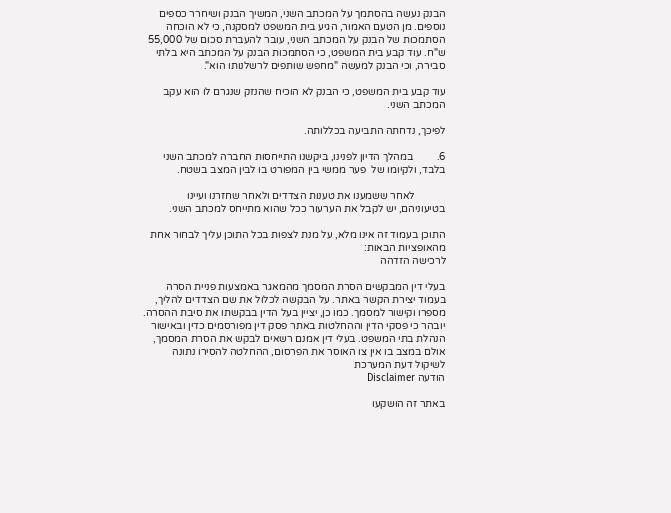הבנק נעשה בהסתמך על המכתב השני, המשיך הבנק ושיחרר כספים נוספים. מן הטעם האמור, הגיע בית המשפט למסקנה, כי לא הוכחה הסתמכות של הבנק על המכתב השני, עובר להעברת סכום של 55,000 ש"ח. עוד קבע בית המשפט, כי הסתמכות הבנק על המכתב היא בלתי סבירה, וכי הבנק למעשה "מחפש שותפים לרשלנותו הוא".

עוד קבע בית המשפט, כי הבנק לא הוכיח שהנזק שנגרם לו הוא עקב המכתב השני.

לפיכך, נדחתה התביעה בכללותה.

6.         במהלך הדיון לפנינו, ביקשנו התייחסות החברה למכתב השני בלבד, ולקיומו של  פער ממשי בין המפורט בו לבין המצב בשטח.

            לאחר ששמענו את טענות הצדדים ולאחר שחזרנו ועיינו בטיעוניהם, יש לקבל את הערעור ככל שהוא מתייחס למכתב השני.

התוכן בעמוד זה אינו מלא, על מנת לצפות בכל התוכן עליך לבחור אחת מהאופציות הבאות:
לרכישה הזדהה

בעלי דין המבקשים הסרת המסמך מהמאגר באמצעות פניית הסרה בעמוד יצירת הקשר באתר. על הבקשה לכלול את שם הצדדים להליך, מספרו וקישור למסמך. כמו כן, יציין בעל הדין בבקשתו את סיבת ההסרה. יובהר כי פסקי הדין וההחלטות באתר פסק דין מפורסמים כדין ובאישור הנהלת בתי המשפט. בעלי דין אמנם רשאים לבקש את הסרת המסמך, אולם במצב בו אין צו האוסר את הפרסום, ההחלטה להסירו נתונה לשיקול דעת המערכת
הודעה Disclaimer

באתר זה הושקעו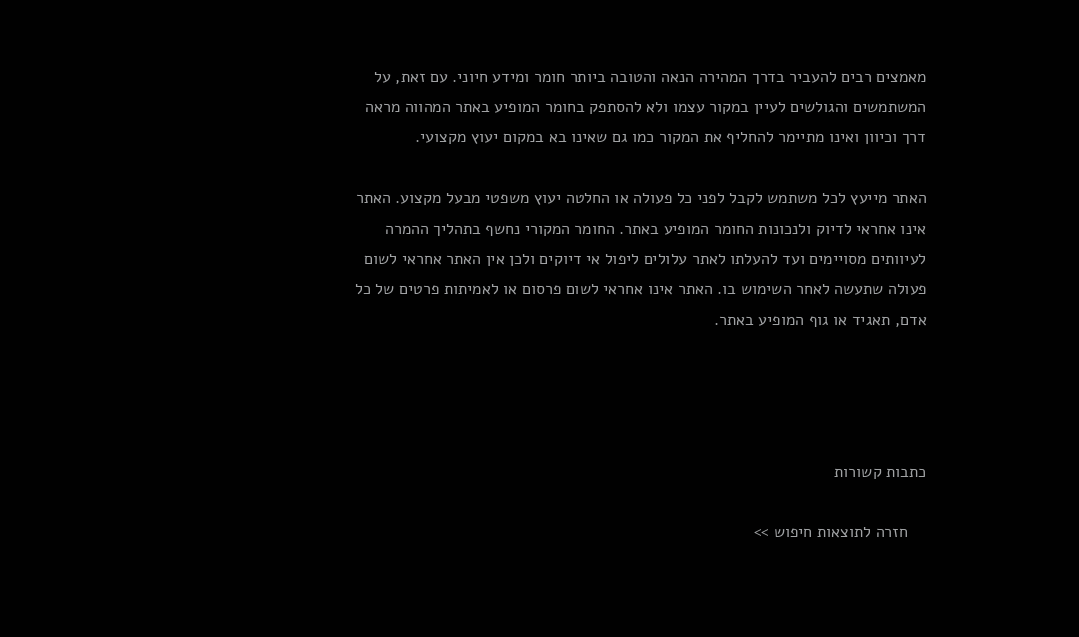מאמצים רבים להעביר בדרך המהירה הנאה והטובה ביותר חומר ומידע חיוני. עם זאת, על המשתמשים והגולשים לעיין במקור עצמו ולא להסתפק בחומר המופיע באתר המהווה מראה דרך וכיוון ואינו מתיימר להחליף את המקור כמו גם שאינו בא במקום יעוץ מקצועי.

האתר מייעץ לכל משתמש לקבל לפני כל פעולה או החלטה יעוץ משפטי מבעל מקצוע. האתר אינו אחראי לדיוק ולנכונות החומר המופיע באתר. החומר המקורי נחשף בתהליך ההמרה לעיוותים מסויימים ועד להעלתו לאתר עלולים ליפול אי דיוקים ולכן אין האתר אחראי לשום פעולה שתעשה לאחר השימוש בו. האתר אינו אחראי לשום פרסום או לאמיתות פרטים של כל אדם, תאגיד או גוף המופיע באתר.




כתבות קשורות

    חזרה לתוצאות חיפוש >>